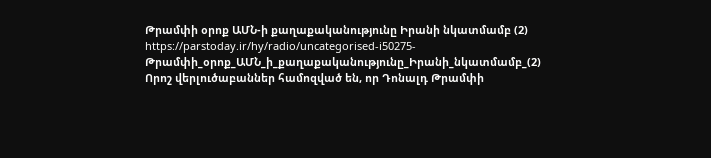Թրամփի օրոք ԱՄՆ-ի քաղաքականությունը Իրանի նկատմամբ (2)
https://parstoday.ir/hy/radio/uncategorised-i50275-Թրամփի_օրոք_ԱՄՆ_ի_քաղաքականությունը_Իրանի_նկատմամբ_(2)
Որոշ վերլուծաբաններ համոզված են, որ Դոնալդ Թրամփի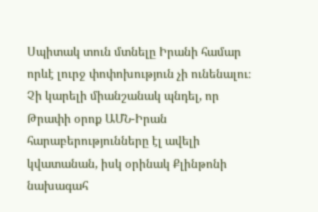Սպիտակ տուն մտնելը Իրանի համար որևէ լուրջ փոփոխություն չի ունենալու։ Չի կարելի միանշանակ պնդել, որ Թրափի օրոք ԱՄՆ-Իրան հարաբերությունները էլ ավելի կվատանան, իսկ օրինակ Քլինթոնի նախագահ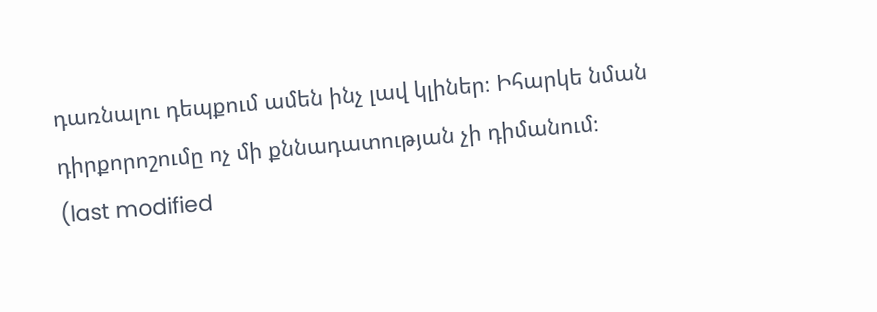դառնալու դեպքում ամեն ինչ լավ կլիներ։ Իհարկե նման դիրքորոշումը ոչ մի քննադատության չի դիմանում։
(last modified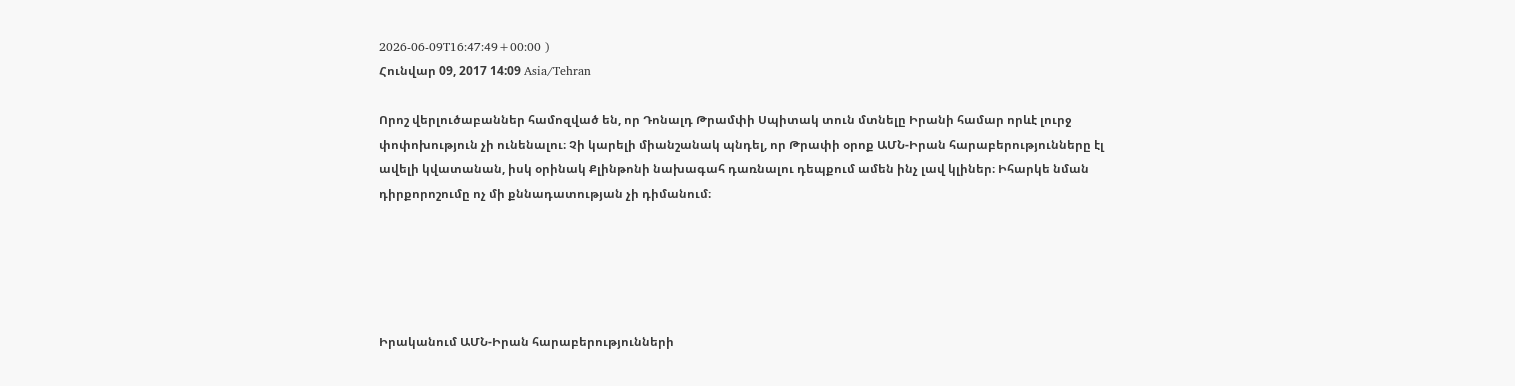2026-06-09T16:47:49+00:00 )
Հունվար 09, 2017 14:09 Asia/Tehran

Որոշ վերլուծաբաններ համոզված են, որ Դոնալդ Թրամփի Սպիտակ տուն մտնելը Իրանի համար որևէ լուրջ փոփոխություն չի ունենալու։ Չի կարելի միանշանակ պնդել, որ Թրափի օրոք ԱՄՆ-Իրան հարաբերությունները էլ ավելի կվատանան, իսկ օրինակ Քլինթոնի նախագահ դառնալու դեպքում ամեն ինչ լավ կլիներ։ Իհարկե նման դիրքորոշումը ոչ մի քննադատության չի դիմանում։





Իրականում ԱՄՆ-Իրան հարաբերությունների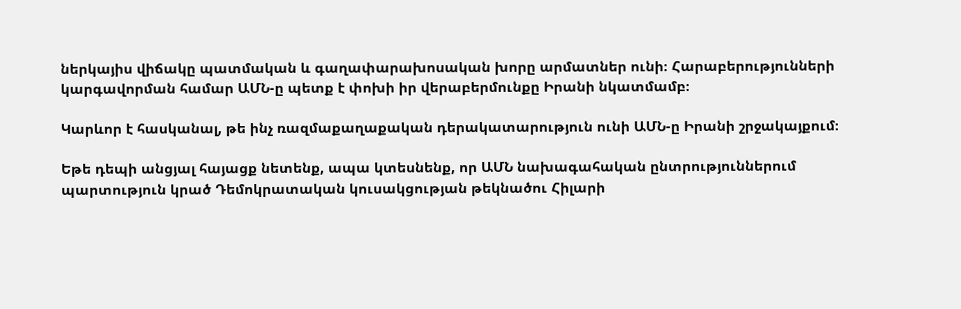ներկայիս վիճակը պատմական և գաղափարախոսական խորը արմատներ ունի։ Հարաբերությունների կարգավորման համար ԱՄՆ-ը պետք է փոխի իր վերաբերմունքը Իրանի նկատմամբ։

Կարևոր է հասկանալ, թե ինչ ռազմաքաղաքական դերակատարություն ունի ԱՄՆ-ը Իրանի շրջակայքում։

Եթե դեպի անցյալ հայացք նետենք, ապա կտեսնենք, որ ԱՄՆ նախագահական ընտրություններում պարտություն կրած Դեմոկրատական կուսակցության թեկնածու Հիլարի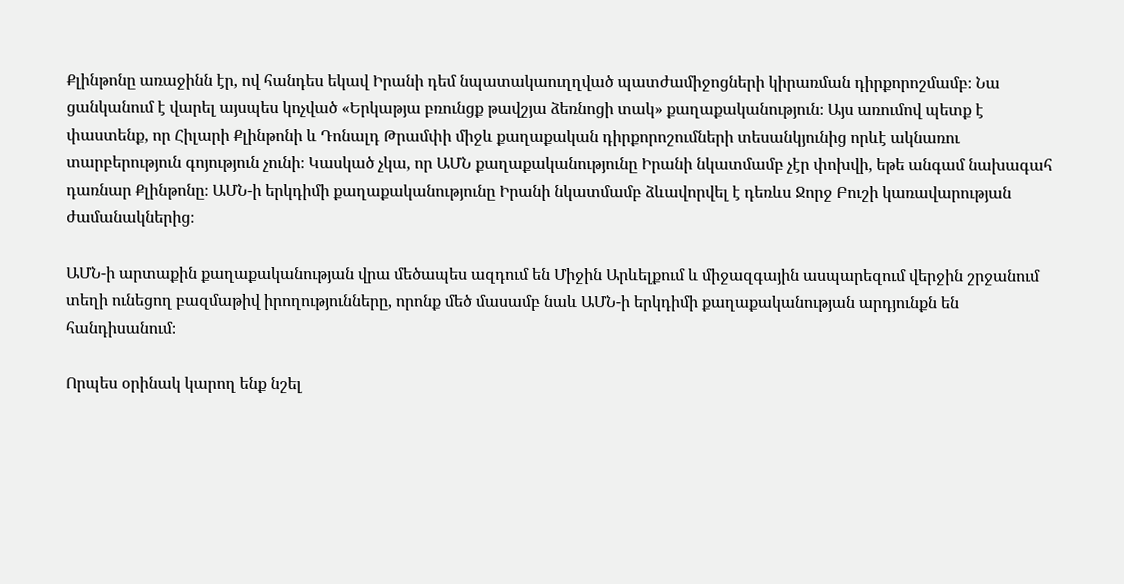Քլինթոնը առաջինն էր, ով հանդես եկավ Իրանի դեմ նպատակաուղղված պատժամիջոցների կիրառման դիրքորոշմամբ։ Նա ցանկանում է վարել այսպես կոչված «Երկաթյա բռունցք թավշյա ձեռնոցի տակ» քաղաքականություն։ Այս առումով պետք է փաստենք, որ Հիլարի Քլինթոնի և Դոնալդ Թրամփի միջև քաղաքական դիրքորոշումների տեսանկյունից որևէ ակնառու տարբերություն գոյություն չունի։ Կասկած չկա, որ ԱՄՆ քաղաքականությունը Իրանի նկատմամբ չէր փոխվի, եթե անգամ նախագահ դառնար Քլինթոնը։ ԱՄՆ-ի երկդիմի քաղաքականությունը Իրանի նկատմամբ ձևավորվել է դեռևս Ջորջ Բուշի կառավարության ժամանակներից։

ԱՄՆ-ի արտաքին քաղաքականության վրա մեծապես ազդում են Միջին Արևելքում և միջազգային ասպարեզում վերջին շրջանում տեղի ունեցող բազմաթիվ իրողությունները, որոնք մեծ մասամբ նաև ԱՄՆ-ի երկդիմի քաղաքականության արդյունքն են հանդիսանում։

Որպես օրինակ կարող ենք նշել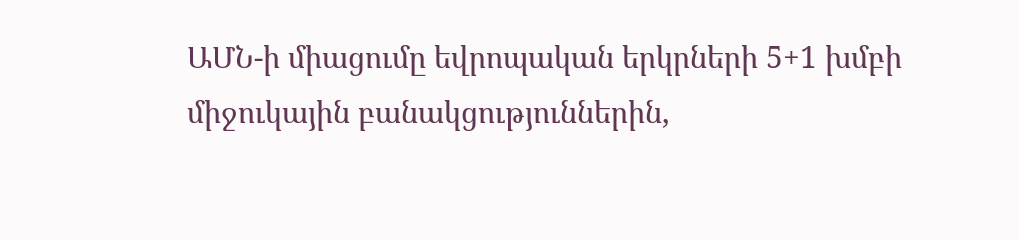ԱՄՆ-ի միացումը եվրոպական երկրների 5+1 խմբի միջուկային բանակցություններին,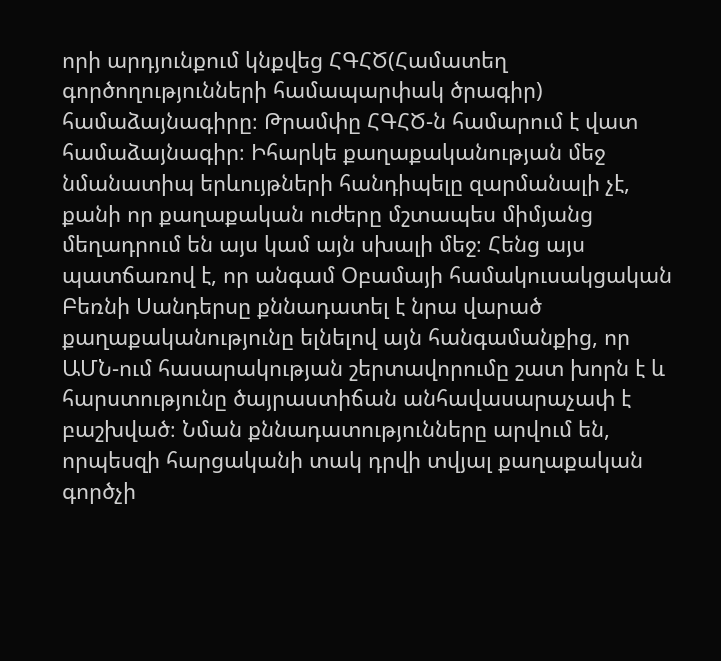որի արդյունքում կնքվեց ՀԳՀԾ(Համատեղ գործողությունների համապարփակ ծրագիր) համաձայնագիրը։ Թրամփը ՀԳՀԾ-ն համարում է վատ համաձայնագիր։ Իհարկե քաղաքականության մեջ նմանատիպ երևույթների հանդիպելը զարմանալի չէ, քանի որ քաղաքական ուժերը մշտապես միմյանց մեղադրում են այս կամ այն սխալի մեջ։ Հենց այս պատճառով է, որ անգամ Օբամայի համակուսակցական Բեռնի Սանդերսը քննադատել է նրա վարած քաղաքականությունը ելնելով այն հանգամանքից, որ ԱՄՆ-ում հասարակության շերտավորումը շատ խորն է և հարստությունը ծայրաստիճան անհավասարաչափ է բաշխված։ Նման քննադատությունները արվում են, որպեսզի հարցականի տակ դրվի տվյալ քաղաքական գործչի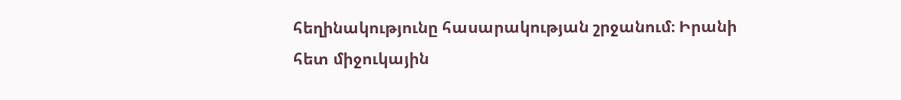հեղինակությունը հասարակության շրջանում։ Իրանի հետ միջուկային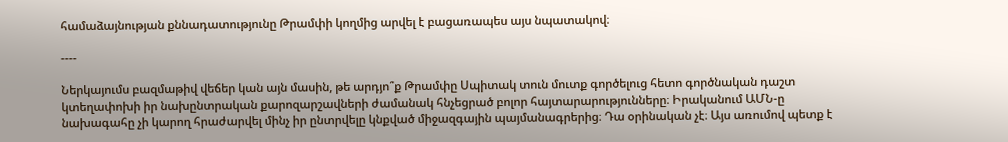համաձայնության քննադատությունը Թրամփի կողմից արվել է բացառապես այս նպատակով։

----

Ներկայումս բազմաթիվ վեճեր կան այն մասին, թե արդյո՞ք Թրամփը Սպիտակ տուն մուտք գործելուց հետո գործնական դաշտ կտեղափոխի իր նախընտրական քարոզարշավների ժամանակ հնչեցրած բոլոր հայտարարությունները։ Իրականում ԱՄՆ-ը նախագահը չի կարող հրաժարվել մինչ իր ընտրվելը կնքված միջազգային պայմանագրերից։ Դա օրինական չէ։ Այս առումով պետք է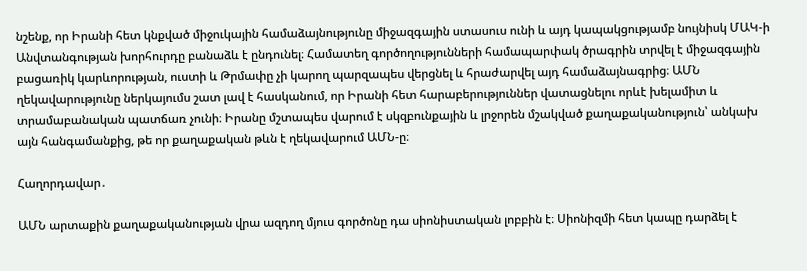նշենք, որ Իրանի հետ կնքված միջուկային համաձայնությունը միջազգային ստասուս ունի և այդ կապակցությամբ նույնիսկ ՄԱԿ-ի Անվտանգության խորհուրդը բանաձև է ընդունել։ Համատեղ գործողությունների համապարփակ ծրագրին տրվել է միջազգային բացառիկ կարևորության, ուստի և Թրմափը չի կարող պարզապես վերցնել և հրաժարվել այդ համաձայնագրից։ ԱՄՆ ղեկավարությունը ներկայումս շատ լավ է հասկանում, որ Իրանի հետ հարաբերություններ վատացնելու որևէ խելամիտ և տրամաբանական պատճառ չունի։ Իրանը մշտապես վարում է սկզբունքային և լրջորեն մշակված քաղաքականություն՝ անկախ այն հանգամանքից, թե որ քաղաքական թևն է ղեկավարում ԱՄՆ-ը։

Հաղորդավար․

ԱՄՆ արտաքին քաղաքականության վրա ազդող մյուս գործոնը դա սիոնիստական լոբբին է։ Սիոնիզմի հետ կապը դարձել է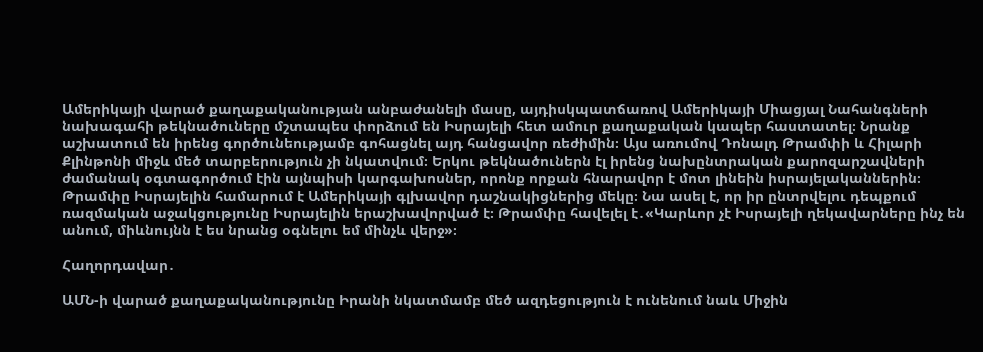Ամերիկայի վարած քաղաքականության անբաժանելի մասը, այդիսկպատճառով Ամերիկայի Միացյալ Նահանգների նախագահի թեկնածուները մշտապես փորձում են Իսրայելի հետ ամուր քաղաքական կապեր հաստատել։ Նրանք աշխատում են իրենց գործունեությամբ գոհացնել այդ հանցավոր ռեժիմին։ Այս առումով Դոնալդ Թրամփի և Հիլարի Քլինթոնի միջև մեծ տարբերություն չի նկատվում։ Երկու թեկնածուներն էլ իրենց նախընտրական քարոզարշավների ժամանակ օգտագործում էին այնպիսի կարգախոսներ, որոնք որքան հնարավոր է մոտ լինեին իսրայելականներին։ Թրամփը Իսրայելին համարում է Ամերիկայի գլխավոր դաշնակիցներից մեկը։ Նա ասել է, որ իր ընտրվելու դեպքում ռազմական աջակցությունը Իսրայելին երաշխավորված է։ Թրամփը հավելել է․«Կարևոր չէ Իսրայելի ղեկավարները ինչ են անում, միևնույնն է ես նրանց օգնելու եմ մինչև վերջ»։

Հաղորդավար․

ԱՄՆ-ի վարած քաղաքականությունը Իրանի նկատմամբ մեծ ազդեցություն է ունենում նաև Միջին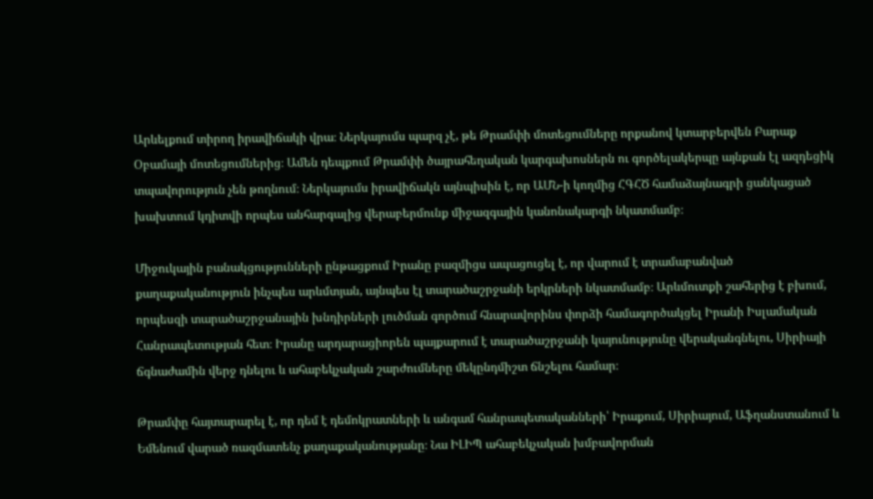Արևելքում տիրող իրավիճակի վրա։ Ներկայումս պարզ չէ, թե Թրամփի մոտեցումները որքանով կտարբերվեն Բարաք Օբամայի մոտեցումներից։ Ամեն դեպքում Թրամփի ծայրահեղական կարգախոսներն ու գործելակերպը այնքան էլ ազդեցիկ տպավորություն չեն թողնում։ Ներկայումս իրավիճակն այնպիսին է, որ ԱՄՆ-ի կողմից ՀԳՀԾ համաձայնագրի ցանկացած խախտում կդիտվի որպես անհարգալից վերաբերմունք միջազգային կանոնակարգի նկատմամբ։

Միջուկային բանակցությունների ընթացքում Իրանը բազմիցս ապացուցել է, որ վարում է տրամաբանված քաղաքականություն ինչպես արևմտյան, այնպես էլ տարածաշրջանի երկրների նկատմամբ։ Արևմուտքի շահերից է բխում, որպեսզի տարածաշրջանային խնդիրների լուծման գործում հնարավորինս փորձի համագործակցել Իրանի Իսլամական Հանրապետության հետ։ Իրանը արդարացիորեն պայքարում է տարածաշրջանի կայունությունը վերականգնելու, Սիրիայի ճգնաժամին վերջ դնելու և ահաբեկչական շարժումները մեկընդմիշտ ճնշելու համար։

Թրամփը հայտարարել է, որ դեմ է դեմոկրատների և անգամ հանրապետականների՝ Իրաքում, Սիրիայում, Աֆղանստանում և Եմենում վարած ռազմատենչ քաղաքականությանը։ Նա ԻԼԻՊ ահաբեկչական խմբավորման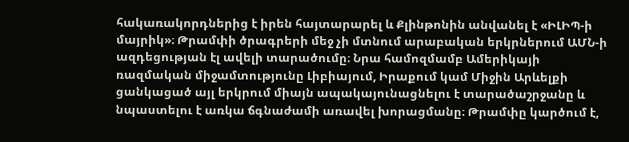հակառակորդներից է իրեն հայտարարել և Քլինթոնին անվանել է «ԻԼԻՊ-ի մայրիկ»։ Թրամփի ծրագրերի մեջ չի մտնում արաբական երկրներում ԱՄՆ-ի ազդեցության էլ ավելի տարածումը։ Նրա համոզմամբ Ամերիկայի ռազմական միջամտությունը Լիբիայում, Իրաքում կամ Միջին Արևելքի ցանկացած այլ երկրում միայն ապակայունացնելու է տարածաշրջանը և նպաստելու է առկա ճգնաժամի առավել խորացմանը։ Թրամփը կարծում է,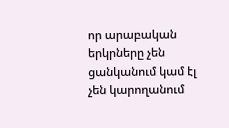որ արաբական երկրները չեն ցանկանում կամ էլ չեն կարողանում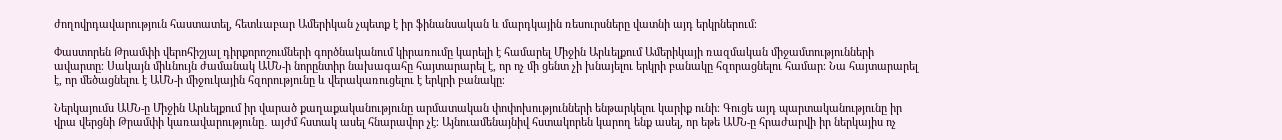ժողովրդավարություն հաստատել, հետևաբար Ամերիկան չպետք է իր ֆինանսական և մարդկային ռեսուրսները վատնի այդ երկրներում։

Փաստորեն Թրամփի վերոհիշյալ դիրքորոշումների գործնականում կիրառումը կարելի է համարել Միջին Արևելքում Ամերիկայի ռազմական միջամտությունների ավարտը։ Սակայն միևնույն ժամանակ ԱՄՆ-ի նորընտիր նախագահը հայտարարել է, որ ոչ մի ցենտ չի խնայելու երկրի բանակը հզորացնելու համար։ Նա հայտարարել է, որ մեծացնելու է ԱՄՆ-ի միջուկային հզորությունը և վերակառուցելու է երկրի բանակը։

Ներկայումս ԱՄՆ-ը Միջին Արևելքում իր վարած քաղաքականությունը արմատական փոփոխությունների ենթարկելու կարիք ունի։ Գուցե այդ պարտականությունը իր վրա վերցնի Թրամփի կառավարությունը․ այժմ հստակ ասել հնարավոր չէ։ Այնուամենայնիվ հստակորեն կարող ենք ասել, որ եթե ԱՄՆ-ը հրաժարվի իր ներկայիս ոչ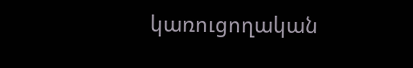կառուցողական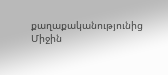քաղաքականությունից Միջին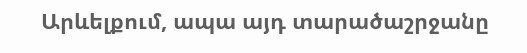Արևելքում, ապա այդ տարածաշրջանը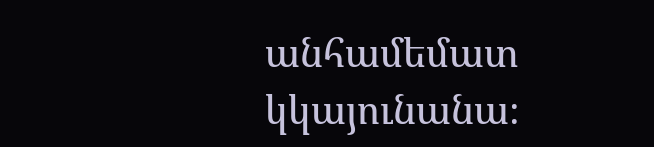անհամեմատ կկայունանա։